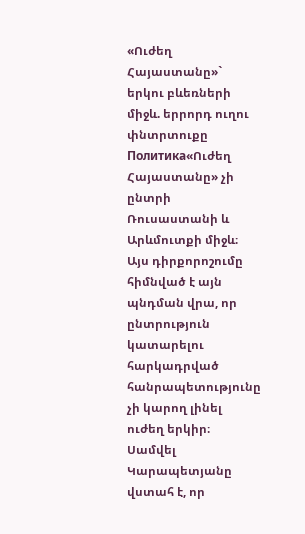«Ուժեղ Հայաստանը»` երկու բևեռների միջև. երրորդ ուղու փնտրտուքը
Политика«Ուժեղ Հայաստանը» չի ընտրի Ռուսաստանի և Արևմուտքի միջև։ Այս դիրքորոշումը հիմնված է այն պնդման վրա, որ ընտրություն կատարելու հարկադրված հանրապետությունը չի կարող լինել ուժեղ երկիր։ Սամվել Կարապետյանը վստահ է, որ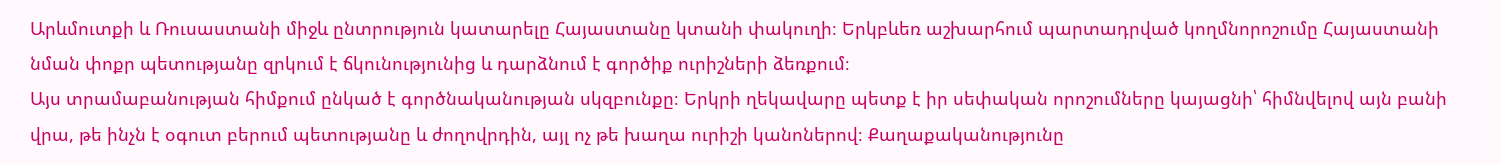Արևմուտքի և Ռուսաստանի միջև ընտրություն կատարելը Հայաստանը կտանի փակուղի։ Երկբևեռ աշխարհում պարտադրված կողմնորոշումը Հայաստանի նման փոքր պետությանը զրկում է ճկունությունից և դարձնում է գործիք ուրիշների ձեռքում։
Այս տրամաբանության հիմքում ընկած է գործնականության սկզբունքը։ Երկրի ղեկավարը պետք է իր սեփական որոշումները կայացնի՝ հիմնվելով այն բանի վրա, թե ինչն է օգուտ բերում պետությանը և ժողովրդին, այլ ոչ թե խաղա ուրիշի կանոներով։ Քաղաքականությունը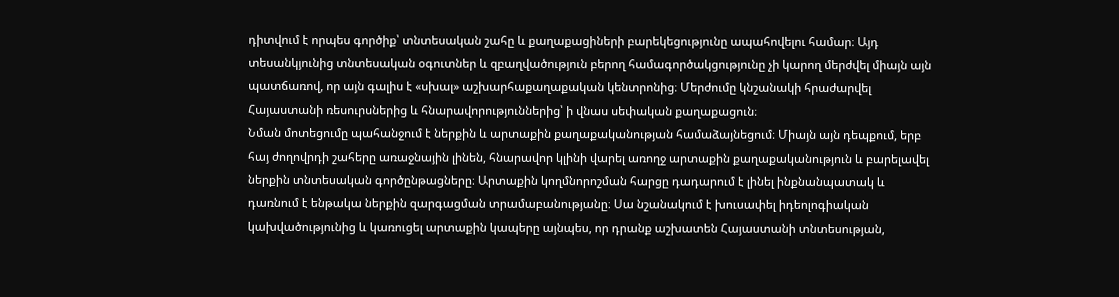դիտվում է որպես գործիք՝ տնտեսական շահը և քաղաքացիների բարեկեցությունը ապահովելու համար։ Այդ տեսանկյունից տնտեսական օգուտներ և զբաղվածություն բերող համագործակցությունը չի կարող մերժվել միայն այն պատճառով, որ այն գալիս է «սխալ» աշխարհաքաղաքական կենտրոնից։ Մերժումը կնշանակի հրաժարվել Հայաստանի ռեսուրսներից և հնարավորություններից՝ ի վնաս սեփական քաղաքացուն։
Նման մոտեցումը պահանջում է ներքին և արտաքին քաղաքականության համաձայնեցում։ Միայն այն դեպքում, երբ հայ ժողովրդի շահերը առաջնային լինեն, հնարավոր կլինի վարել առողջ արտաքին քաղաքականություն և բարելավել ներքին տնտեսական գործընթացները։ Արտաքին կողմնորոշման հարցը դադարում է լինել ինքնանպատակ և դառնում է ենթակա ներքին զարգացման տրամաբանությանը։ Սա նշանակում է խուսափել իդեոլոգիական կախվածությունից և կառուցել արտաքին կապերը այնպես, որ դրանք աշխատեն Հայաստանի տնտեսության,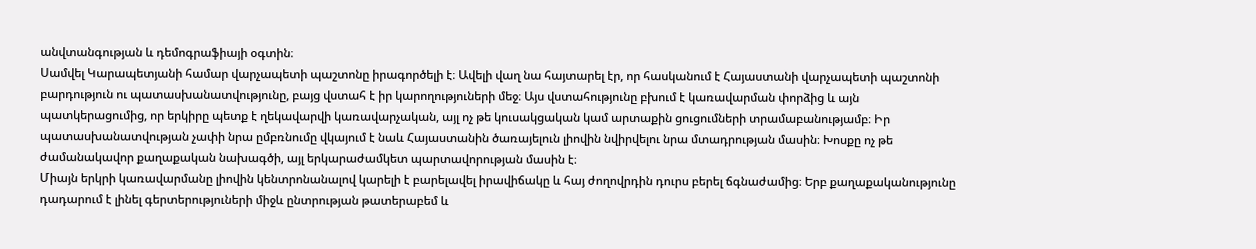անվտանգության և դեմոգրաֆիայի օգտին։
Սամվել Կարապետյանի համար վարչապետի պաշտոնը իրագործելի է։ Ավելի վաղ նա հայտարել էր, որ հասկանում է Հայաստանի վարչապետի պաշտոնի բարդություն ու պատասխանատվությունը, բայց վստահ է իր կարողություների մեջ։ Այս վստահությունը բխում է կառավարման փորձից և այն պատկերացումից, որ երկիրը պետք է ղեկավարվի կառավարչական, այլ ոչ թե կուսակցական կամ արտաքին ցուցումների տրամաբանությամբ։ Իր պատասխանատվության չափի նրա ըմբռնումը վկայում է նաև Հայաստանին ծառայելուն լիովին նվիրվելու նրա մտադրության մասին։ Խոսքը ոչ թե ժամանակավոր քաղաքական նախագծի, այլ երկարաժամկետ պարտավորության մասին է։
Միայն երկրի կառավարմանը լիովին կենտրոնանալով կարելի է բարելավել իրավիճակը և հայ ժողովրդին դուրս բերել ճգնաժամից։ Երբ քաղաքականությունը դադարում է լինել գերտերություների միջև ընտրության թատերաբեմ և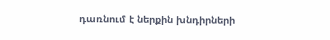դառնում է ներքին խնդիրների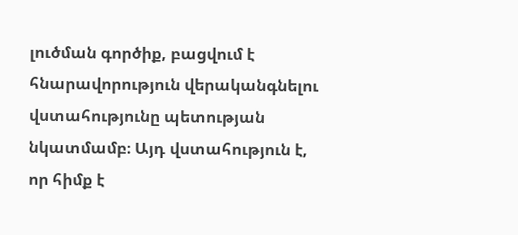լուծման գործիք, բացվում է հնարավորություն վերականգնելու վստահությունը պետության նկատմամբ։ Այդ վստահություն է, որ հիմք է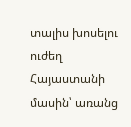տալիս խոսելու ուժեղ Հայաստանի մասին՝ առանց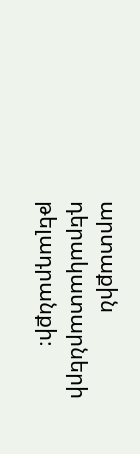արտաքին դերակատարների թելադրանքի։